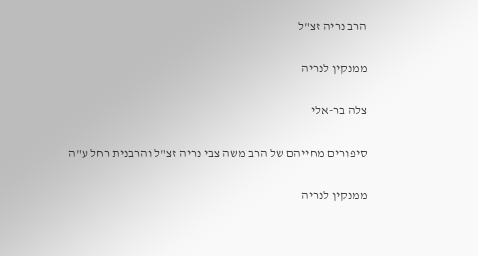הרב נריה זצ"ל

ממנקין לנריה

צלה בר-אלי

סיפורים מחייהם של הרב משה צבי נריה זצ"ל והרבנית רחל ע"ה

ממנקין לנריה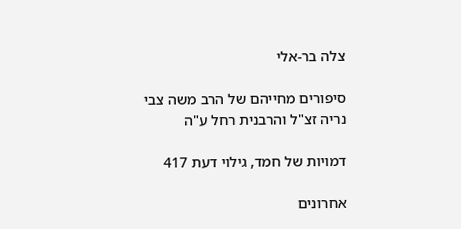צלה בר-אלי

סיפורים מחייהם של הרב משה צבי נריה זצ"ל והרבנית רחל ע"ה

דמויות של חמד, גילוי דעת 417

אחרונים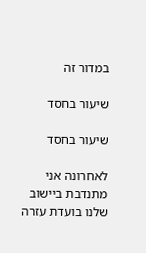במדור זה

שיעור בחסד

שיעור בחסד

לאחרונה אני מתנדבת ביישוב שלנו בועדת עזרה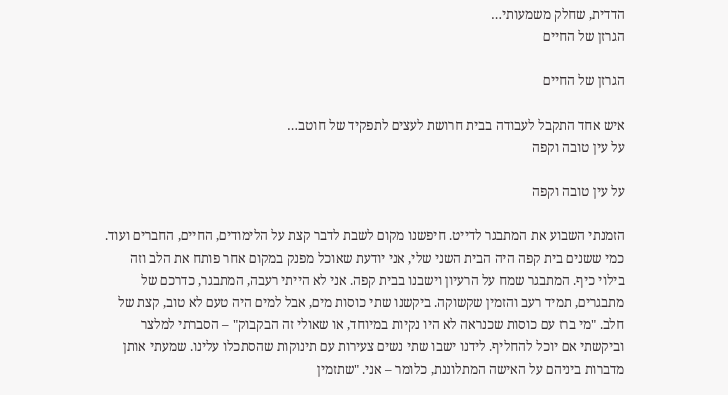הדדית, שחלק משמעותי…
הגרזן של החיים

הגרזן של החיים

איש אחד התקבל לעבודה בבית חרושת לעצים לתפקיד של חוטב…
על עין טובה וקפה

על עין טובה וקפה

הזמנתי השבוע את המתבגר לדייט. חיפשנו מקום לשבת לדבר קצת על הלימודים, החיים, החברים ועוד. כמי ששנים בית קפה היה הבית השני שלי, אני יודעת שאוכל מפנק במקום אחר פותח את הלב וזה בילוי כיף. המתבגר שמח על הרעיון וישבנו בבית קפה. אני לא הייתי רעבה, המתבגר, כדרכם של מתבגרים, תמיד רעב והזמין שקשוקה. ביקשנו שתי כוסות מים, אבל למים היה טעם לא טוב, קצת של חלב. "מי ברז עם כוסות שכנראה לא היו נקיות במיוחד, או שאולי זה הבקבוק" – הסברתי למלצר וביקשתי אם יוכל להחליף. לידנו ישבו שתי נשים צעירות עם תינוקות שהסתכלו עלינו. שמעתי אותן מדברות ביניהם על האישה המתלוננת, כלומר – אני. "שתזמין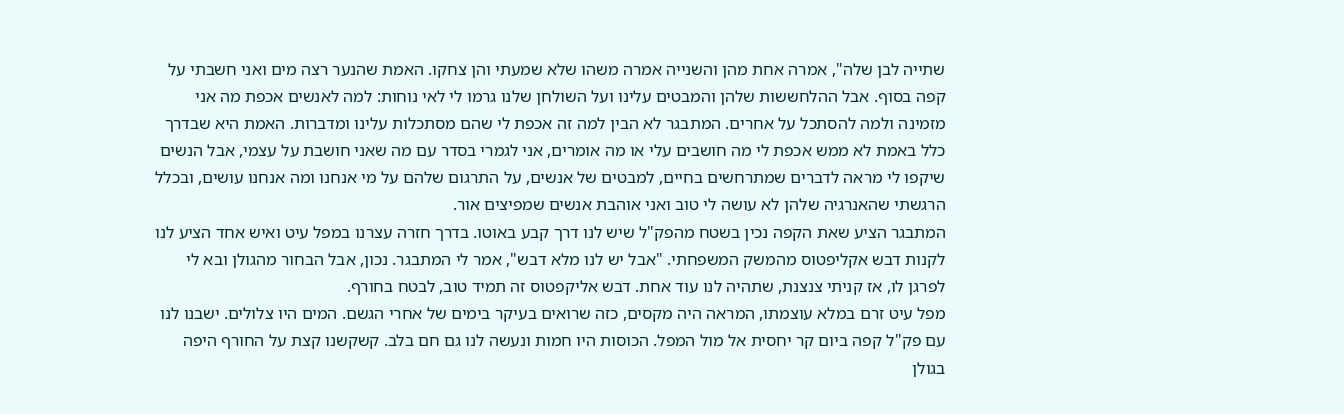שתייה לבן שלה", אמרה אחת מהן והשנייה אמרה משהו שלא שמעתי והן צחקו. האמת שהנער רצה מים ואני חשבתי על קפה בסוף. אבל ההלחששות שלהן והמבטים עלינו ועל השולחן שלנו גרמו לי לאי נוחות: למה לאנשים אכפת מה אני מזמינה ולמה להסתכל על אחרים. המתבגר לא הבין למה זה אכפת לי שהם מסתכלות עלינו ומדברות. האמת היא שבדרך כלל באמת לא ממש אכפת לי מה חושבים עלי או מה אומרים, אני לגמרי בסדר עם מה שאני חושבת על עצמי, אבל הנשים שיקפו לי מראה לדברים שמתרחשים בחיים, למבטים של אנשים, על התרגום שלהם על מי אנחנו ומה אנחנו עושים, ובכלל הרגשתי שהאנרגיה שלהן לא עושה לי טוב ואני אוהבת אנשים שמפיצים אור.
המתבגר הציע שאת הקפה נכין בשטח מהפק"ל שיש לנו דרך קבע באוטו. בדרך חזרה עצרנו במפל עיט ואיש אחד הציע לנו לקנות דבש אקליפטוס מהמשק המשפחתי. "אבל יש לנו מלא דבש", אמר לי המתבגר. נכון, אבל הבחור מהגולן ובא לי לפרגן לו, אז קניתי צנצנת, שתהיה לנו עוד אחת. דבש אליקפטוס זה תמיד טוב, לבטח בחורף.
מפל עיט זרם במלא עוצמתו, המראה היה מקסים, כזה שרואים בעיקר בימים של אחרי הגשם. המים היו צלולים. ישבנו לנו עם פק"ל קפה ביום קר יחסית אל מול המפל. הכוסות היו חמות ונעשה לנו גם חם בלב. קשקשנו קצת על החורף היפה בגולן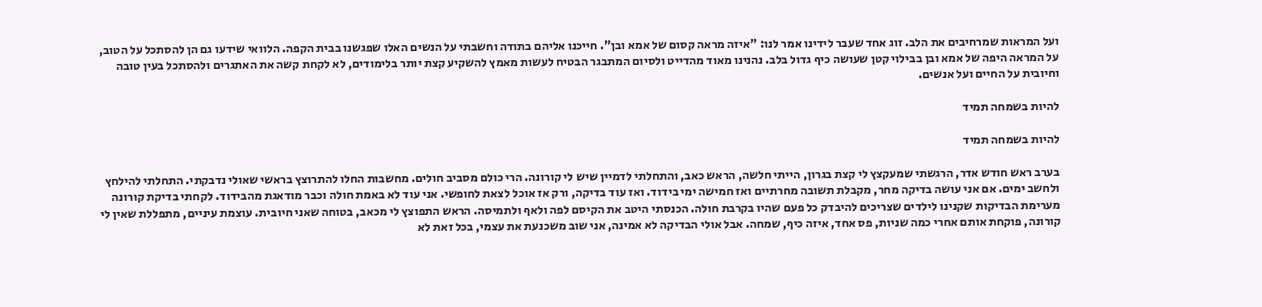ועל המראות שמרחיבים את הלב. זוג אחד שעבר לידינו אמר לנו: "איזה מראה קסום של אמא ובן". חייכנו אליהם בתודה וחשבתי על הנשים האלו שפגשנו בבית הקפה. הלוואי שידעו גם הן להסתכל על הטוב, על המראה היפה של אמא ובן בבילוי קטן שעושה כיף גדול בלב. נהנינו מאוד מהדייט ולסיום המתבגר הבטיח לעשות מאמץ להשקיע קצת יותר בלימודים, לא לקחת קשה את האתגרים ולהסתכל בעין טובה וחיובית על החיים ועל אנשים.

להיות בשמחה תמיד

להיות בשמחה תמיד

בערב ראש חודש אדר, הרגשתי שמעקצץ לי קצת בגרון, הייתי חלשה, הראש כאב, והתחלתי לדמיין שיש לי קורונה. הרי כולם מסביב חולים. מחשבות החלו להתרוצץ בראשי שאולי נדבקתי. התחלתי להילחץ ולחשב ימים. אם אני עושה בדיקה מחר, מקבלת תשובה מחרתיים ואז חמישה ימי בידוד. ואז עוד בדיקה, ורק אז אוכל לצאת לחופשי. אני עוד לא באמת חולה וכבר מודאגת מהבידוד. לקחתי בדיקת קורונה מערימת הבדיקות שקנינו לילדים שצריכים להיבדק כל פעם שהיו בקרבת חולה. הכנסתי היטב את הקיסם לפה ולאף ולתמיסה. הראש התפוצץ לי מכאב, בטוחה שאני חיובית. עוצמת עיניים, מתפללת שאין לי קורונה, פוקחת אותם אחרי כמה שניות, פס אחד, איזה כיף, שמחה. אבל אולי הבדיקה לא אמינה, אני שוב משכנעת את עצמי, בכל זאת לא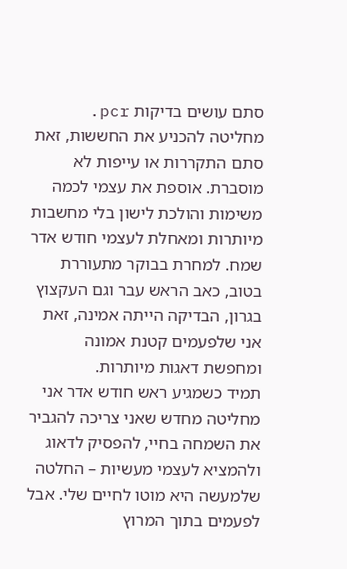סתם עושים בדיקות pcr. מחליטה להכניע את החששות, זאת סתם התקררות או עייפות לא מוסברת. אוספת את עצמי לכמה משימות והולכת לישון בלי מחשבות מיותרות ומאחלת לעצמי חודש אדר שמח. למחרת בבוקר מתעוררת בטוב, כאב הראש עבר וגם העקצוץ בגרון, הבדיקה הייתה אמינה, זאת אני שלפעמים קטנת אמונה ומחפשת דאגות מיותרות.
תמיד כשמגיע ראש חודש אדר אני מחליטה מחדש שאני צריכה להגביר את השמחה בחיי, להפסיק לדאוג ולהמציא לעצמי מעשיות – החלטה שלמעשה היא מוטו לחיים שלי. אבל לפעמים בתוך המרוץ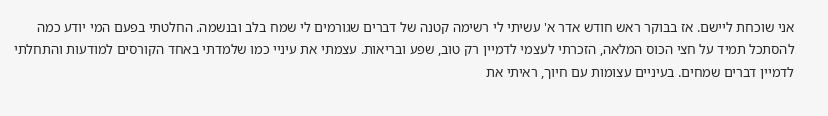אני שוכחת ליישם. אז בבוקר ראש חודש אדר א' עשיתי לי רשימה קטנה של דברים שגורמים לי שמח בלב ובנשמה. החלטתי בפעם המי יודע כמה להסתכל תמיד על חצי הכוס המלאה, הזכרתי לעצמי לדמיין רק טוב, שפע ובריאות. עצמתי את עיניי כמו שלמדתי באחד הקורסים למודעות והתחלתי לדמיין דברים שמחים. בעיניים עצומות עם חיוך, ראיתי את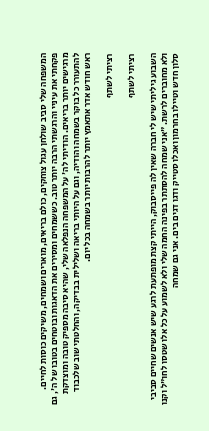המשפחה שלי סביב שולחן עגול צוחקים, כולם בריאים, מוארים ושמחים, משיקים כוסות לחיים. פקחתי את עיניי והרגשתי הרבה יותר טוב. כששמחים ומסירים את הדאגות ובוטחים בטובו של ה', גם מרגישים יותר בריאים. הודיתי לה' על המשפחה הנפלאה שלי, שהיא סיבה מספיק טובה ומוצדקת להתעורר כל בוקר בשמחה והודיה, וגם על היותי בריאה ושלילית בבדיקה, והחלטתי שוב שלכבוד ראש חודש אדר אתאמץ יותר להרבות יותר בשמחה בכל יום.

רציתי לשתף

רציתי לשתף

השבוע גיליתי שיש לי חברה שאין לה פייסבוק, הייתי קצת מופתעת לרגע שיש אנשים שחיים סביבי ולא מחוברים לרשת. "אני שמחה להסתתר בפינה החמה שלי ולא לשמוע על כל אלו שטסו לחו"ל וקנו סלון חדש וטיילו בחרמון ואכלו סטייק ודגו דגים בים. אני גם שמחה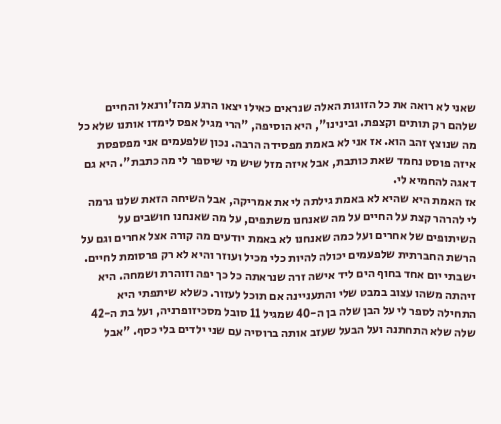שאני לא רואה את כל הזוגות האלה שנראים כאילו יצאו הרגע מהז'ורנאל והחיים שלהם רק תותים וקצפת. ובינינו", היא הוסיפה, "הרי מגיל אפס לימדו אותנו שלא כל מה שנוצץ זהב הוא. אז אני לא באמת מפסידה הרבה. נכון שלפעמים אני מפספסת איזה פוסט נחמד שאת כותבת, אבל איזה מזל שיש מי שיספר לי מה כתבת". היא גם דאגה להחמיא לי.
אז האמת היא שהיא לא באמת גילתה לי את אמריקה, אבל השיחה הזאת שלנו גרמה לי להרהר קצת על החיים על מה שאנחנו משתפים, על מה שאנחנו חושבים על השיתופים של אחרים ועל כמה שאנחנו לא באמת יודעים מה קורה אצל אחרים וגם על הרשת החברתית שלפעמים יכולה להיות כלי מכיל ועוזר והיא לא רק פרסומת לחיים.
ישבתי יום אחד בחוף הים ליד אישה זרה שנראתה כל כך יפה וזוהרת ושמחה. היא זיהתה משהו עצוב במבט שלי והתעניינה אם תוכל לעזור. כשלא שיתפתי היא התחילה לספר לי על הבן שלה בן ה-40 שמגיל 11 סובל מסכיזופרניה, ועל בת ה-42 שלה שלא התחתנה ועל הבעל שעזב אותה ברוסיה עם שני ילדים בלי כסף. "אבל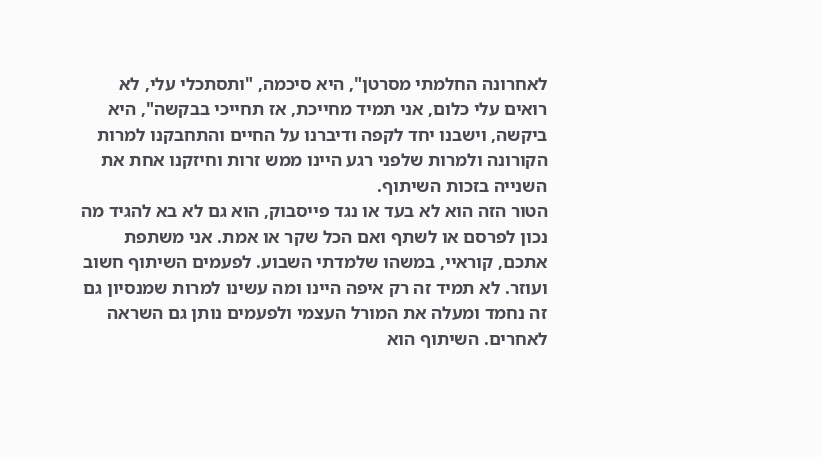לאחרונה החלמתי מסרטן", היא סיכמה, "ותסתכלי עלי, לא רואים עלי כלום, אני תמיד מחייכת, אז תחייכי בבקשה", היא ביקשה, וישבנו יחד לקפה ודיברנו על החיים והתחבקנו למרות הקורונה ולמרות שלפני רגע היינו ממש זרות וחיזקנו אחת את השנייה בזכות השיתוף.
הטור הזה הוא לא בעד או נגד פייסבוק, הוא גם לא בא להגיד מה נכון לפרסם או לשתף ואם הכל שקר או אמת. אני משתפת אתכם, קוראיי, במשהו שלמדתי השבוע. לפעמים השיתוף חשוב ועוזר. לא תמיד זה רק איפה היינו ומה עשינו למרות שמנסיון גם זה נחמד ומעלה את המורל העצמי ולפעמים נותן גם השראה לאחרים. השיתוף הוא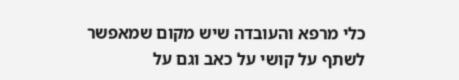כלי מרפא והעובדה שיש מקום שמאפשר לשתף על קושי על כאב וגם על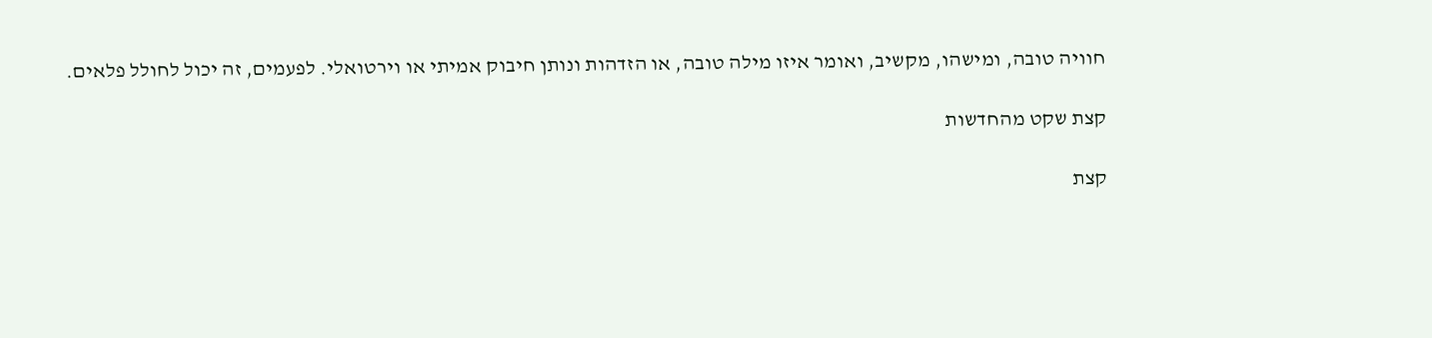חוויה טובה, ומישהו, מקשיב, ואומר איזו מילה טובה, או הזדהות ונותן חיבוק אמיתי או וירטואלי. לפעמים, זה יכול לחולל פלאים.

קצת שקט מהחדשות

קצת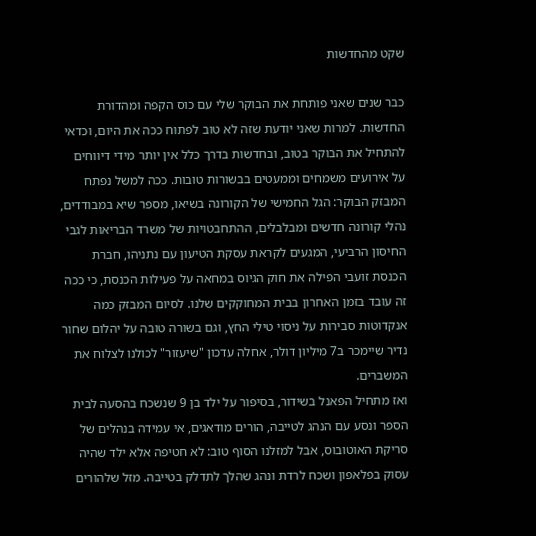שקט מהחדשות

כבר שנים שאני פותחת את הבוקר שלי עם כוס הקפה ומהדורת החדשות. למרות שאני יודעת שזה לא טוב לפתוח ככה את היום, וכדאי להתחיל את הבוקר בטוב, ובחדשות בדרך כלל אין יותר מידי דיווחים על אירועים משמחים וממעטים בבשורות טובות. ככה למשל נפתח המבזק הבוקר: הגל החמישי של הקורונה בשיאו, מספר שיא במבודדים, נהלי קורונה חדשים ומבלבלים, ההתחבטויות של משרד הבריאות לגבי החיסון הרביעי, המגעים לקראת עסקת הטיעון עם נתניהו, חברת הכנסת זועבי הפילה את חוק הגיוס במחאה על פעילות הכנסת, כי ככה זה עובד בזמן האחרון בבית המחוקקים שלנו. לסיום המבזק כמה אנקדוטות סבירות על ניסוי טילי החץ, וגם בשורה טובה על יהלום שחור נדיר שיימכר ב7 מיליון דולר, אחלה עדכון "שיעזור" לכולנו לצלוח את המשברים.
ואז מתחיל הפאנל בשידור, בסיפור על ילד בן 9 שנשכח בהסעה לבית הספר ונסע עם הנהג לטייבה, הורים מודאגים, אי עמידה בנהלים של סריקת האוטובוס, אבל למזלנו הסוף טוב: לא חטיפה אלא ילד שהיה עסוק בפלאפון ושכח לרדת ונהג שהלך לתדלק בטייבה. מזל שלהורים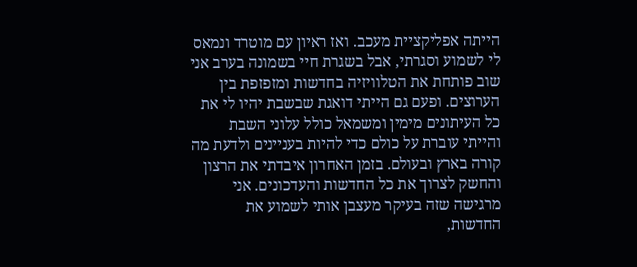הייתה אפליקציית מעכב. ואז ראיון עם מוטרד ונמאס לי לשמוע וסגרתי, אבל בשגרת חיי בשמונה בערב אני שוב פותחת את הטלוויזיה בחדשות ומזפזפת בין הערוצים. ופעם גם הייתי דואגת שבשבת יהיו לי את כל העיתונים מימין ומשמאל כולל עלוני השבת והייתי עוברת על כולם כדי להיות בעניינים ולדעת מה קורה בארץ ובעולם. בזמן האחרון איבדתי את הרצון והחשק לצרוך את כל החדשות והעדכונים. אני מרגישה שזה בעיקר מעצבן אותי לשמוע את החדשות,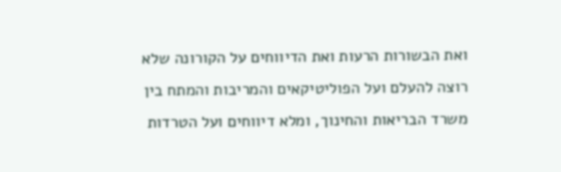ואת הבשורות הרעות ואת הדיווחים על הקורונה שלא רוצה להעלם ועל הפוליטיקאים והמריבות והמתח בין משרד הבריאות והחינוך, ומלא דיווחים ועל הטרדות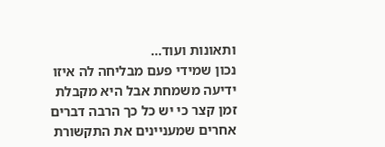ותאונות ועוד…
נכון שמידי פעם מבליחה לה איזו ידיעה משמחת אבל היא מקבלת זמן קצר כי יש כל כך הרבה דברים אחרים שמעניינים את התקשורת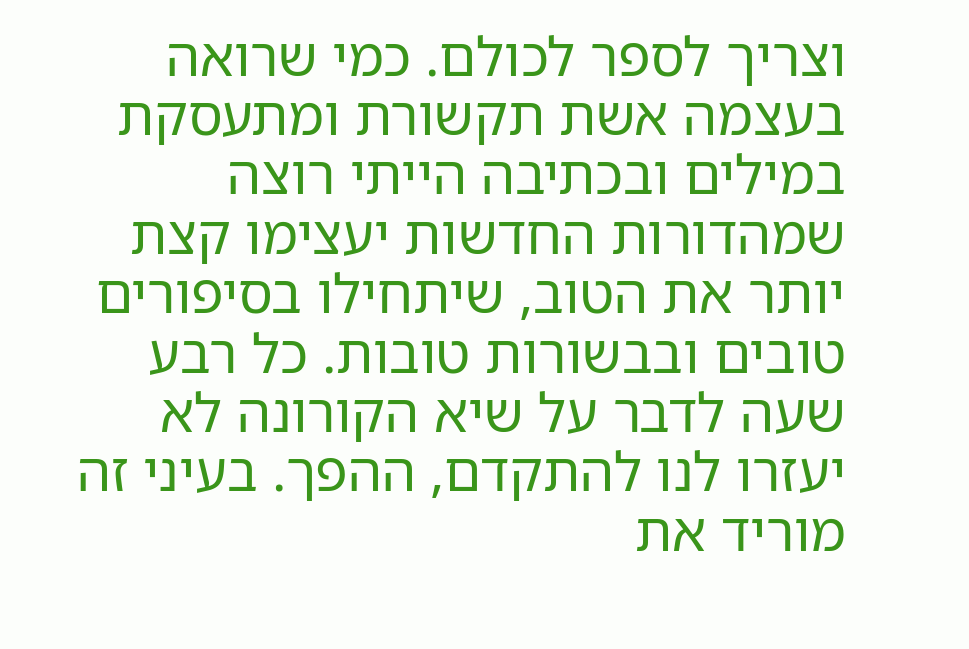וצריך לספר לכולם. כמי שרואה בעצמה אשת תקשורת ומתעסקת במילים ובכתיבה הייתי רוצה שמהדורות החדשות יעצימו קצת יותר את הטוב, שיתחילו בסיפורים טובים ובבשורות טובות. כל רבע שעה לדבר על שיא הקורונה לא יעזרו לנו להתקדם, ההפך. בעיני זה מוריד את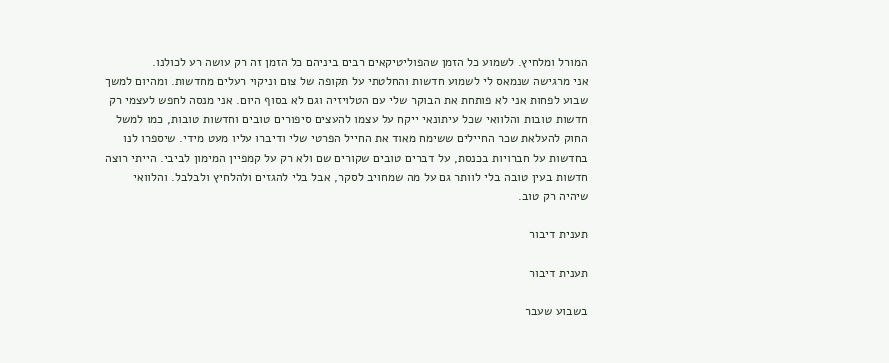המורל ומלחיץ. לשמוע כל הזמן שהפוליטיקאים רבים ביניהם כל הזמן זה רק עושה רע לכולנו.
אני מרגישה שנמאס לי לשמוע חדשות והחלטתי על תקופה של צום וניקוי רעלים מחדשות. ומהיום למשך שבוע לפחות אני לא פותחת את הבוקר שלי עם הטלויזיה וגם לא בסוף היום. אני מנסה לחפש לעצמי רק חדשות טובות והלוואי שכל עיתונאי ייקח על עצמו להעצים סיפורים טובים וחדשות טובות, כמו למשל החוק להעלאת שכר החיילים ששימח מאוד את החייל הפרטי שלי ודיברו עליו מעט מידי. שיספרו לנו בחדשות על חברויות בכנסת, על דברים טובים שקורים שם ולא רק על קמפיין המימון לביבי. הייתי רוצה חדשות בעין טובה בלי לוותר גם על מה שמחויב לסקר, אבל בלי להגזים ולהלחיץ ולבלבל. והלוואי שיהיה רק טוב.

תענית דיבור

תענית דיבור

בשבוע שעבר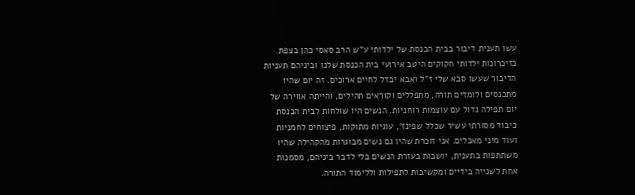עשו תענית דיבור בבית הכנסת של ילדותי ע"ש הרב סאסי כהן בצפת. בזיכרונות ילדותי חקוקים היטב אירועי בית הכנסת שלנו וביניהם תעניות הדיבור שעשו סבא שלי ז"ל ואבא יבדל לחיים ארוכים. זה יום שהיו מתכנסים ולומדים תורה, מתפללים וקוראים תהילים, והייתה אווירה של יום תפילה גדול עם עוצמות רוחניות. הנשים היו שולחות לבית הכנסת כיבוד מסורתי עשיר שכלל שפינז', עוגיות מתוקות, פיצוחים לחמניות ועוד מיני מאכלים. אני זוכרת שהיו גם נשים מבוגרות מהקהילה שהיו משתתפות בתענית, יושבות בעזרת הנשים בלי לדבר ביניהם, מסמנות אחת לשנייה בידיים ומקשיבות לתפילות וללימוד התורה.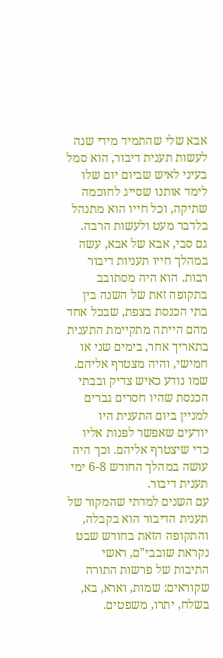אבא שלי שהתמיד מידי שנה לעשות תענית דיבור, הוא סמל בעיני לאיש שביום יום שלו לימד אותנו שסייג לחוכמה שתיקה, וכל חייו הוא מתנהל בלדבר מעט ולעשות הרבה.
גם סבי, אבא של אבא, עשה במהלך חייו תעניות דיבור רבות. הוא היה מסתובב בתקופה זאת של השנה בין בתי הכנסת בצפת, שבכל אחד מהם הייתה מתקיימת התענית בתאריך אחר, בימים שני או חמישי, והיה מצטרף אליהם. שמו נודע כאיש צדיק ובבתי הכנסת שהיו חסרים גברים למניין ביום התענית היו יודעים שאפשר לפנות אליו כדי שיצטרף אליהם. וכך היה עושה במהלך החודש 6-8 ימי תענית דיבור.
עם השנים למדתי שהמקור של תענית הדיבור הוא בקבלה, והתקופה הזאת בחודש שבט נקראת שובבי"ם, ראשי התיבות של פרשות התורה שקוראים: שמות, וארא, בא, בשלח, יתרו, משפטים.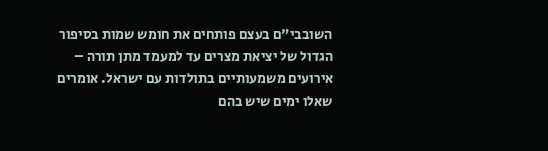השובבי"ם בעצם פותחים את חומש שמות בסיפור הגדול של יציאת מצרים עד למעמד מתן תורה – אירועים משמעותיים בתולדות עם ישראל. אומרים שאלו ימים שיש בהם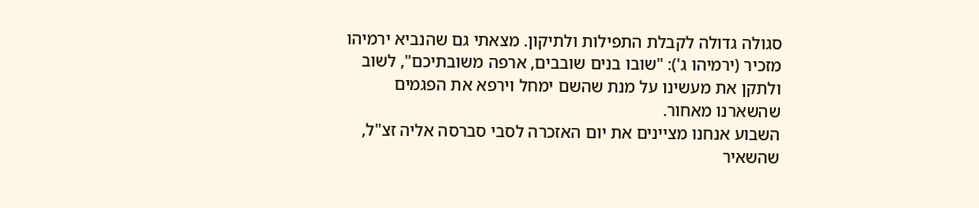סגולה גדולה לקבלת התפילות ולתיקון. מצאתי גם שהנביא ירמיהו מזכיר (ירמיהו ג'): "שובו בנים שובבים, ארפה משובתיכם", לשוב ולתקן את מעשינו על מנת שהשם ימחל וירפא את הפגמים שהשארנו מאחור.
השבוע אנחנו מציינים את יום האזכרה לסבי סברסה אליה זצ"ל, שהשאיר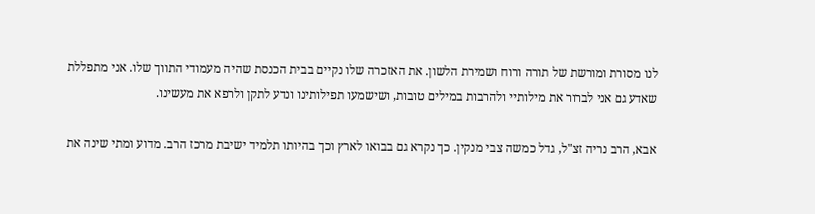לנו מסורת ומורשת של תורה ורוח ושמירת הלשון. את האזכרה שלו נקיים בבית הכנסת שהיה מעמודי התווך שלו. אני מתפללת שאדע גם אני לברור את מילותיי ולהרבות במילים טובות, ושישמעו תפילותינו ונדע לתקן ולרפא את מעשינו.

אבא, הרב נריה זצ"ל, גדל כמשה צבי מנקין. כך נקרא גם בבואו לארץ וכך בהיותו תלמיד ישיבת מרכז הרב. מדוע ומתי שינה את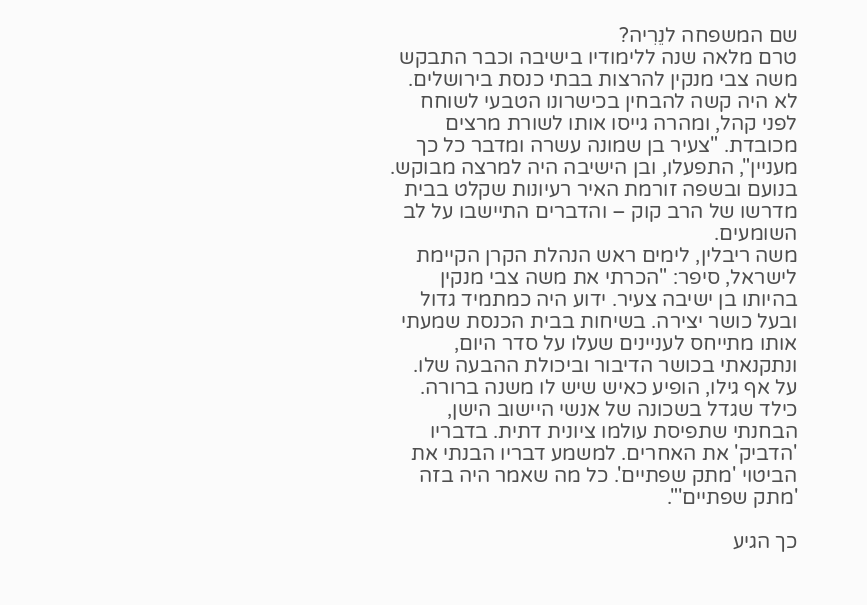שם המשפחה לנֵרִיה?
טרם מלאה שנה ללימודיו בישיבה וכבר התבקש משה צבי מנקין להרצות בבתי כנסת בירושלים. לא היה קשה להבחין בכישרונו הטבעי לשוחח לפני קהל, ומהרה גייסו אותו לשורת מרצים מכובדת. "צעיר בן שמונה עשרה ומדבר כל כך מעניין", התפעלו, ובן הישיבה היה למרצה מבוקש. בנועם ובשפה זורמת האיר רעיונות שקלט בבית מדרשו של הרב קוק – והדברים התיישבו על לב השומעים.
משה ריבלין, לימים ראש הנהלת הקרן הקיימת לישראל, סיפר: "הכרתי את משה צבי מנקין בהיותו בן ישיבה צעיר. ידוע היה כמתמיד גדול ובעל כושר יצירה. בשיחות בבית הכנסת שמעתי אותו מתייחס לעניינים שעלו על סדר היום, ונתקנאתי בכושר הדיבור וביכולת ההבעה שלו. על אף גילו, הופיע כאיש שיש לו משנה ברורה. כילד שגדל בשכונה של אנשי היישוב הישן, הבחנתי שתפיסת עולמו ציונית דתית. בדבריו 'הדביק' את האחרים. למשמע דבריו הבנתי את הביטוי 'מתק שפתיים'. כל מה שאמר היה בזה 'מתק שפתיים'".

כך הגיע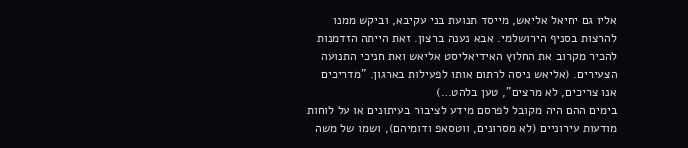אליו גם יחיאל אליאש, מייסד תנועת בני עקיבא, וביקש ממנו להרצות בסניף הירושלמי. אבא נענה ברצון. זאת הייתה הזדמנות להכיר מקרוב את החלוץ האידיאליסט אליאש ואת חניכי התנועה הצעירים. (אליאש ניסה לרתום אותו לפעילות בארגון. "מדריכים אנו צריכים, לא מרצים", טען בלהט…)
בימים ההם היה מקובל לפרסם מידע לציבור בעיתונים או על לוחות מודעות עירוניים (לא מסרונים, ווטסאפ ודומיהם), ושמו של משה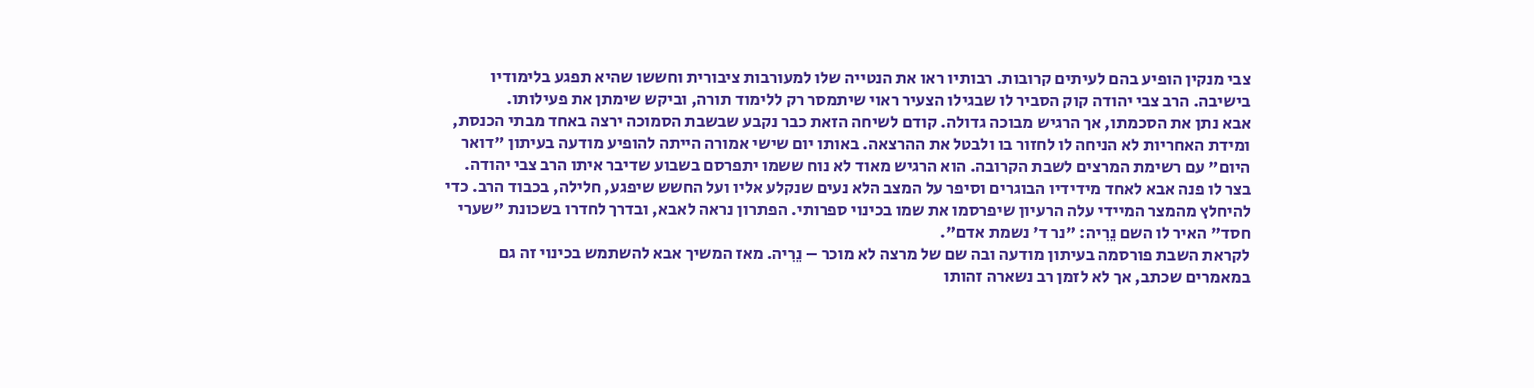צבי מנקין הופיע בהם לעיתים קרובות. רבותיו ראו את הנטייה שלו למעורבות ציבורית וחששו שהיא תפגע בלימודיו בישיבה. הרב צבי יהודה קוק הסביר לו שבגילו הצעיר ראוי שיתמסר רק ללימוד תורה, וביקש שימתן את פעילותו.
אבא נתן את הסכמתו, אך הרגיש מבוכה גדולה. קודם לשיחה הזאת כבר נקבע שבשבת הסמוכה ירצה באחד מבתי הכנסת, ומידת האחריות לא הניחה לו לחזור בו ולבטל את ההרצאה. באותו יום שישי אמורה הייתה להופיע מודעה בעיתון "דואר היום" עם רשימת המרצים לשבת הקרובה. הוא הרגיש מאוד לא נוח ששמו יתפרסם בשבוע שדיבר איתו הרב צבי יהודה.
בצר לו פנה אבא לאחד מידידיו הבוגרים וסיפר על המצב הלא נעים שנקלע אליו ועל החשש שיפגע, חלילה, בכבוד הרב. כדי להיחלץ מהמצר המיידי עלה הרעיון שיפרסמו את שמו בכינוי ספרותי. הפתרון נראה לאבא, ובדרך לחדרו בשכונת "שערי חסד" האיר לו השם נֵרִיה: "נר ד' נשמת אדם".
לקראת השבת פורסמה בעיתון מודעה ובה שם של מרצה לא מוכר – נֵרִיה. מאז המשיך אבא להשתמש בכינוי זה גם במאמרים שכתב, אך לא לזמן רב נשארה זהותו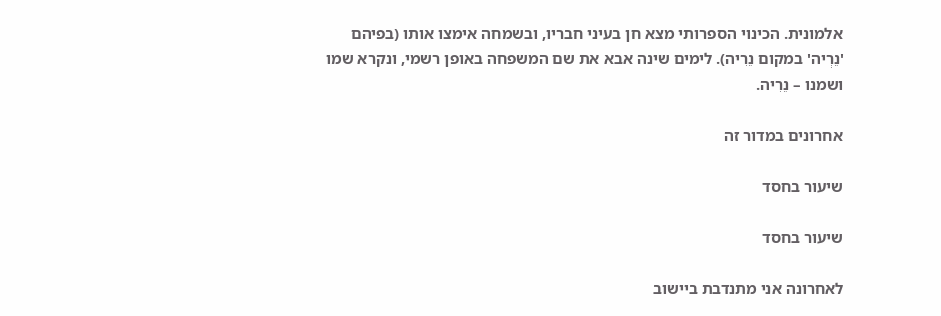אלמונית. הכינוי הספרותי מצא חן בעיני חבריו, ובשמחה אימצו אותו (בפיהם 'נֵרְיה' במקום נֵרִיה). לימים שינה אבא את שם המשפחה באופן רשמי, ונקרא שמו ושמנו – נֵרִיה.

אחרונים במדור זה

שיעור בחסד

שיעור בחסד

לאחרונה אני מתנדבת ביישוב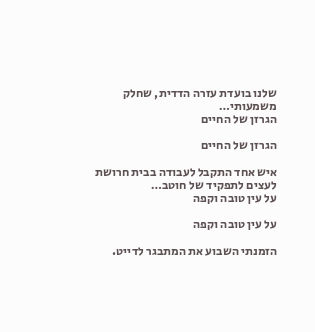שלנו בועדת עזרה הדדית, שחלק משמעותי…
הגרזן של החיים

הגרזן של החיים

איש אחד התקבל לעבודה בבית חרושת לעצים לתפקיד של חוטב…
על עין טובה וקפה

על עין טובה וקפה

הזמנתי השבוע את המתבגר לדייט.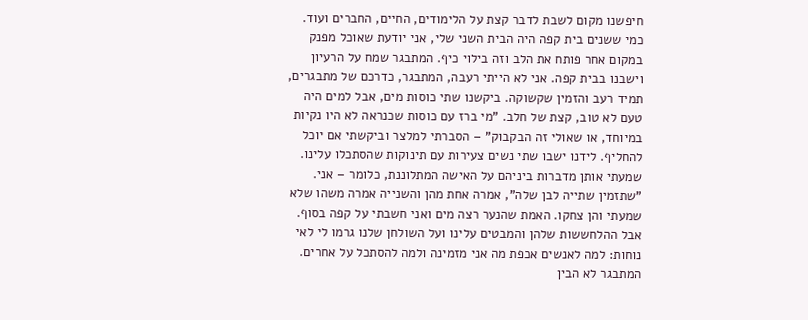חיפשנו מקום לשבת לדבר קצת על הלימודים, החיים, החברים ועוד. כמי ששנים בית קפה היה הבית השני שלי, אני יודעת שאוכל מפנק במקום אחר פותח את הלב וזה בילוי כיף. המתבגר שמח על הרעיון וישבנו בבית קפה. אני לא הייתי רעבה, המתבגר, כדרכם של מתבגרים, תמיד רעב והזמין שקשוקה. ביקשנו שתי כוסות מים, אבל למים היה טעם לא טוב, קצת של חלב. "מי ברז עם כוסות שכנראה לא היו נקיות במיוחד, או שאולי זה הבקבוק" – הסברתי למלצר וביקשתי אם יוכל להחליף. לידנו ישבו שתי נשים צעירות עם תינוקות שהסתכלו עלינו. שמעתי אותן מדברות ביניהם על האישה המתלוננת, כלומר – אני. "שתזמין שתייה לבן שלה", אמרה אחת מהן והשנייה אמרה משהו שלא שמעתי והן צחקו. האמת שהנער רצה מים ואני חשבתי על קפה בסוף. אבל ההלחששות שלהן והמבטים עלינו ועל השולחן שלנו גרמו לי לאי נוחות: למה לאנשים אכפת מה אני מזמינה ולמה להסתכל על אחרים. המתבגר לא הבין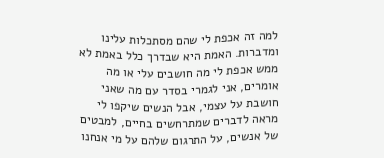למה זה אכפת לי שהם מסתכלות עלינו ומדברות. האמת היא שבדרך כלל באמת לא ממש אכפת לי מה חושבים עלי או מה אומרים, אני לגמרי בסדר עם מה שאני חושבת על עצמי, אבל הנשים שיקפו לי מראה לדברים שמתרחשים בחיים, למבטים של אנשים, על התרגום שלהם על מי אנחנו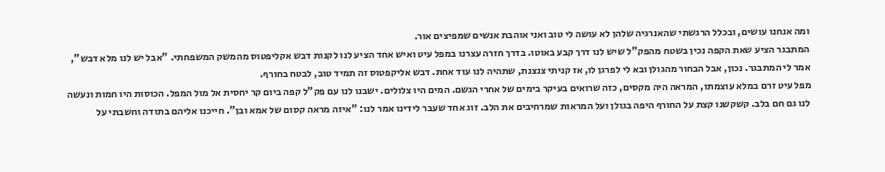ומה אנחנו עושים, ובכלל הרגשתי שהאנרגיה שלהן לא עושה לי טוב ואני אוהבת אנשים שמפיצים אור.
המתבגר הציע שאת הקפה נכין בשטח מהפק"ל שיש לנו דרך קבע באוטו. בדרך חזרה עצרנו במפל עיט ואיש אחד הציע לנו לקנות דבש אקליפטוס מהמשק המשפחתי. "אבל יש לנו מלא דבש", אמר לי המתבגר. נכון, אבל הבחור מהגולן ובא לי לפרגן לו, אז קניתי צנצנת, שתהיה לנו עוד אחת. דבש אליקפטוס זה תמיד טוב, לבטח בחורף.
מפל עיט זרם במלא עוצמתו, המראה היה מקסים, כזה שרואים בעיקר בימים של אחרי הגשם. המים היו צלולים. ישבנו לנו עם פק"ל קפה ביום קר יחסית אל מול המפל. הכוסות היו חמות ונעשה לנו גם חם בלב. קשקשנו קצת על החורף היפה בגולן ועל המראות שמרחיבים את הלב. זוג אחד שעבר לידינו אמר לנו: "איזה מראה קסום של אמא ובן". חייכנו אליהם בתודה וחשבתי על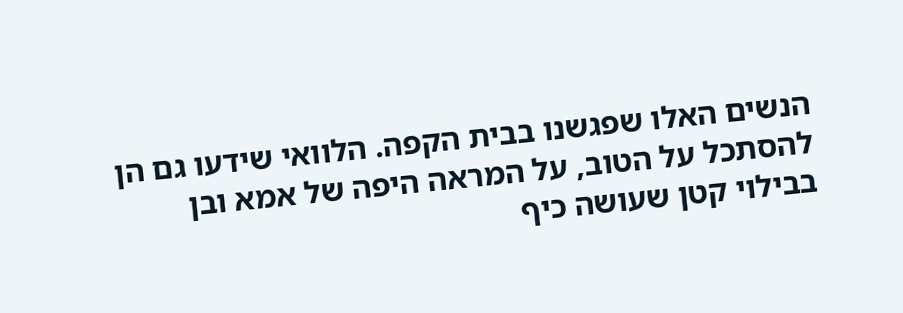הנשים האלו שפגשנו בבית הקפה. הלוואי שידעו גם הן להסתכל על הטוב, על המראה היפה של אמא ובן בבילוי קטן שעושה כיף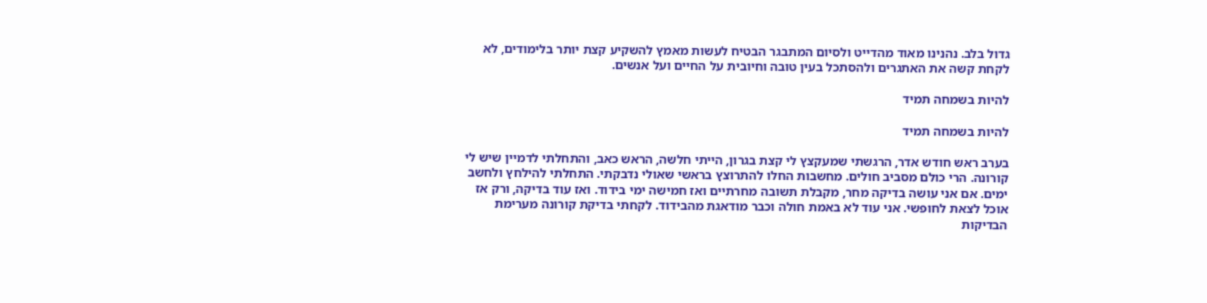גדול בלב. נהנינו מאוד מהדייט ולסיום המתבגר הבטיח לעשות מאמץ להשקיע קצת יותר בלימודים, לא לקחת קשה את האתגרים ולהסתכל בעין טובה וחיובית על החיים ועל אנשים.

להיות בשמחה תמיד

להיות בשמחה תמיד

בערב ראש חודש אדר, הרגשתי שמעקצץ לי קצת בגרון, הייתי חלשה, הראש כאב, והתחלתי לדמיין שיש לי קורונה. הרי כולם מסביב חולים. מחשבות החלו להתרוצץ בראשי שאולי נדבקתי. התחלתי להילחץ ולחשב ימים. אם אני עושה בדיקה מחר, מקבלת תשובה מחרתיים ואז חמישה ימי בידוד. ואז עוד בדיקה, ורק אז אוכל לצאת לחופשי. אני עוד לא באמת חולה וכבר מודאגת מהבידוד. לקחתי בדיקת קורונה מערימת הבדיקות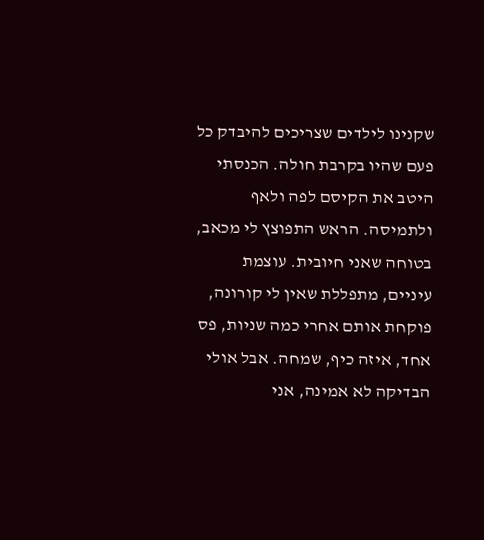שקנינו לילדים שצריכים להיבדק כל פעם שהיו בקרבת חולה. הכנסתי היטב את הקיסם לפה ולאף ולתמיסה. הראש התפוצץ לי מכאב, בטוחה שאני חיובית. עוצמת עיניים, מתפללת שאין לי קורונה, פוקחת אותם אחרי כמה שניות, פס אחד, איזה כיף, שמחה. אבל אולי הבדיקה לא אמינה, אני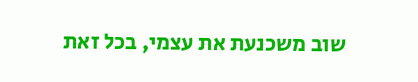שוב משכנעת את עצמי, בכל זאת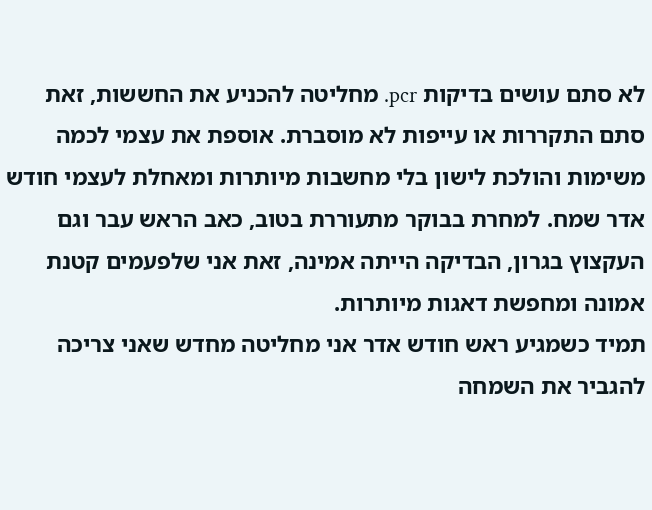לא סתם עושים בדיקות pcr. מחליטה להכניע את החששות, זאת סתם התקררות או עייפות לא מוסברת. אוספת את עצמי לכמה משימות והולכת לישון בלי מחשבות מיותרות ומאחלת לעצמי חודש אדר שמח. למחרת בבוקר מתעוררת בטוב, כאב הראש עבר וגם העקצוץ בגרון, הבדיקה הייתה אמינה, זאת אני שלפעמים קטנת אמונה ומחפשת דאגות מיותרות.
תמיד כשמגיע ראש חודש אדר אני מחליטה מחדש שאני צריכה להגביר את השמחה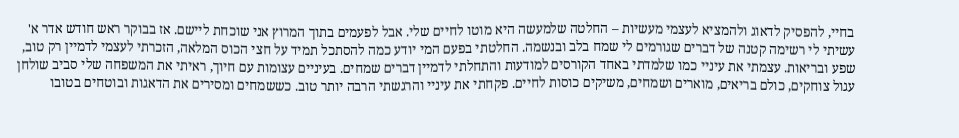בחיי, להפסיק לדאוג ולהמציא לעצמי מעשיות – החלטה שלמעשה היא מוטו לחיים שלי. אבל לפעמים בתוך המרוץ אני שוכחת ליישם. אז בבוקר ראש חודש אדר א' עשיתי לי רשימה קטנה של דברים שגורמים לי שמח בלב ובנשמה. החלטתי בפעם המי יודע כמה להסתכל תמיד על חצי הכוס המלאה, הזכרתי לעצמי לדמיין רק טוב, שפע ובריאות. עצמתי את עיניי כמו שלמדתי באחד הקורסים למודעות והתחלתי לדמיין דברים שמחים. בעיניים עצומות עם חיוך, ראיתי את המשפחה שלי סביב שולחן עגול צוחקים, כולם בריאים, מוארים ושמחים, משיקים כוסות לחיים. פקחתי את עיניי והרגשתי הרבה יותר טוב. כששמחים ומסירים את הדאגות ובוטחים בטובו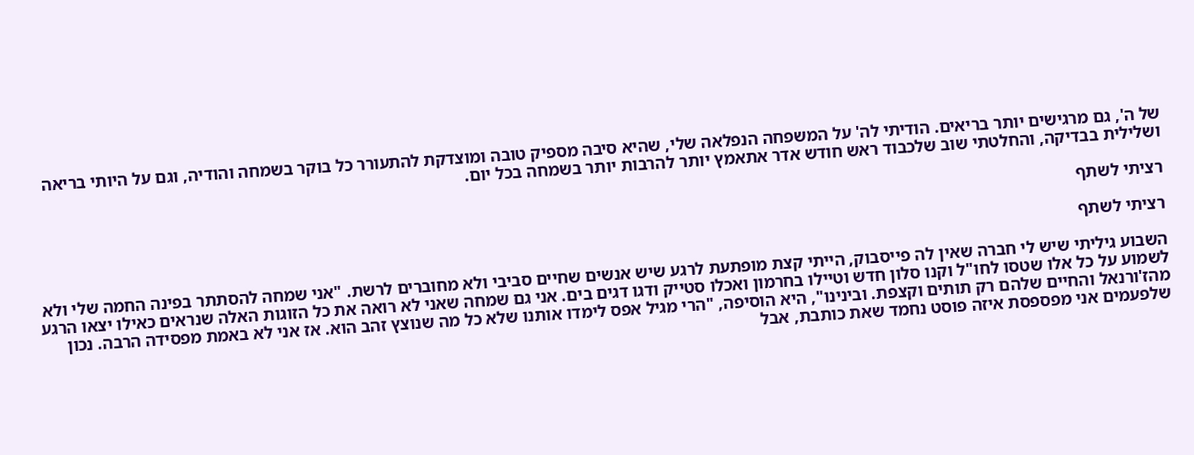של ה', גם מרגישים יותר בריאים. הודיתי לה' על המשפחה הנפלאה שלי, שהיא סיבה מספיק טובה ומוצדקת להתעורר כל בוקר בשמחה והודיה, וגם על היותי בריאה ושלילית בבדיקה, והחלטתי שוב שלכבוד ראש חודש אדר אתאמץ יותר להרבות יותר בשמחה בכל יום.

רציתי לשתף

רציתי לשתף

השבוע גיליתי שיש לי חברה שאין לה פייסבוק, הייתי קצת מופתעת לרגע שיש אנשים שחיים סביבי ולא מחוברים לרשת. "אני שמחה להסתתר בפינה החמה שלי ולא לשמוע על כל אלו שטסו לחו"ל וקנו סלון חדש וטיילו בחרמון ואכלו סטייק ודגו דגים בים. אני גם שמחה שאני לא רואה את כל הזוגות האלה שנראים כאילו יצאו הרגע מהז'ורנאל והחיים שלהם רק תותים וקצפת. ובינינו", היא הוסיפה, "הרי מגיל אפס לימדו אותנו שלא כל מה שנוצץ זהב הוא. אז אני לא באמת מפסידה הרבה. נכון שלפעמים אני מפספסת איזה פוסט נחמד שאת כותבת, אבל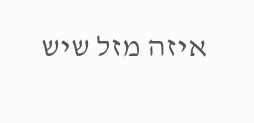איזה מזל שיש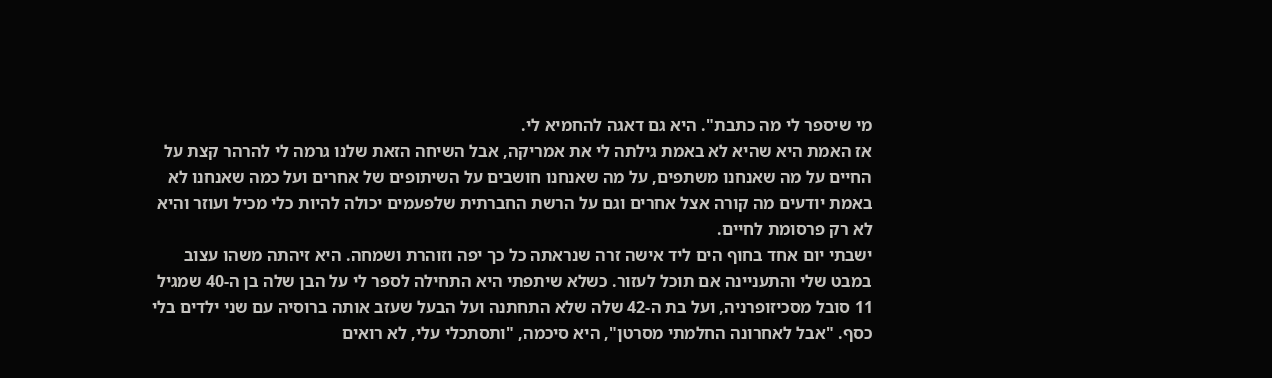מי שיספר לי מה כתבת". היא גם דאגה להחמיא לי.
אז האמת היא שהיא לא באמת גילתה לי את אמריקה, אבל השיחה הזאת שלנו גרמה לי להרהר קצת על החיים על מה שאנחנו משתפים, על מה שאנחנו חושבים על השיתופים של אחרים ועל כמה שאנחנו לא באמת יודעים מה קורה אצל אחרים וגם על הרשת החברתית שלפעמים יכולה להיות כלי מכיל ועוזר והיא לא רק פרסומת לחיים.
ישבתי יום אחד בחוף הים ליד אישה זרה שנראתה כל כך יפה וזוהרת ושמחה. היא זיהתה משהו עצוב במבט שלי והתעניינה אם תוכל לעזור. כשלא שיתפתי היא התחילה לספר לי על הבן שלה בן ה-40 שמגיל 11 סובל מסכיזופרניה, ועל בת ה-42 שלה שלא התחתנה ועל הבעל שעזב אותה ברוסיה עם שני ילדים בלי כסף. "אבל לאחרונה החלמתי מסרטן", היא סיכמה, "ותסתכלי עלי, לא רואים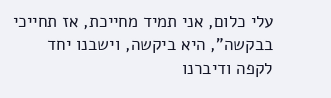עלי כלום, אני תמיד מחייכת, אז תחייכי בבקשה", היא ביקשה, וישבנו יחד לקפה ודיברנו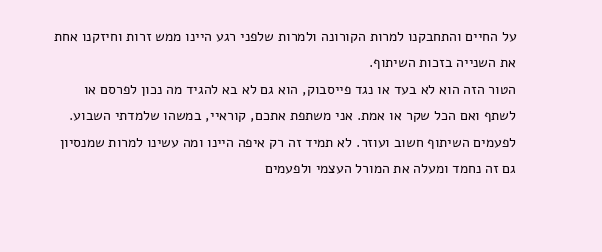על החיים והתחבקנו למרות הקורונה ולמרות שלפני רגע היינו ממש זרות וחיזקנו אחת את השנייה בזכות השיתוף.
הטור הזה הוא לא בעד או נגד פייסבוק, הוא גם לא בא להגיד מה נכון לפרסם או לשתף ואם הכל שקר או אמת. אני משתפת אתכם, קוראיי, במשהו שלמדתי השבוע. לפעמים השיתוף חשוב ועוזר. לא תמיד זה רק איפה היינו ומה עשינו למרות שמנסיון גם זה נחמד ומעלה את המורל העצמי ולפעמים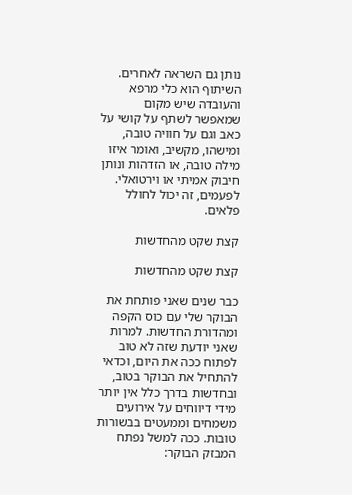נותן גם השראה לאחרים. השיתוף הוא כלי מרפא והעובדה שיש מקום שמאפשר לשתף על קושי על כאב וגם על חוויה טובה, ומישהו, מקשיב, ואומר איזו מילה טובה, או הזדהות ונותן חיבוק אמיתי או וירטואלי. לפעמים, זה יכול לחולל פלאים.

קצת שקט מהחדשות

קצת שקט מהחדשות

כבר שנים שאני פותחת את הבוקר שלי עם כוס הקפה ומהדורת החדשות. למרות שאני יודעת שזה לא טוב לפתוח ככה את היום, וכדאי להתחיל את הבוקר בטוב, ובחדשות בדרך כלל אין יותר מידי דיווחים על אירועים משמחים וממעטים בבשורות טובות. ככה למשל נפתח המבזק הבוקר: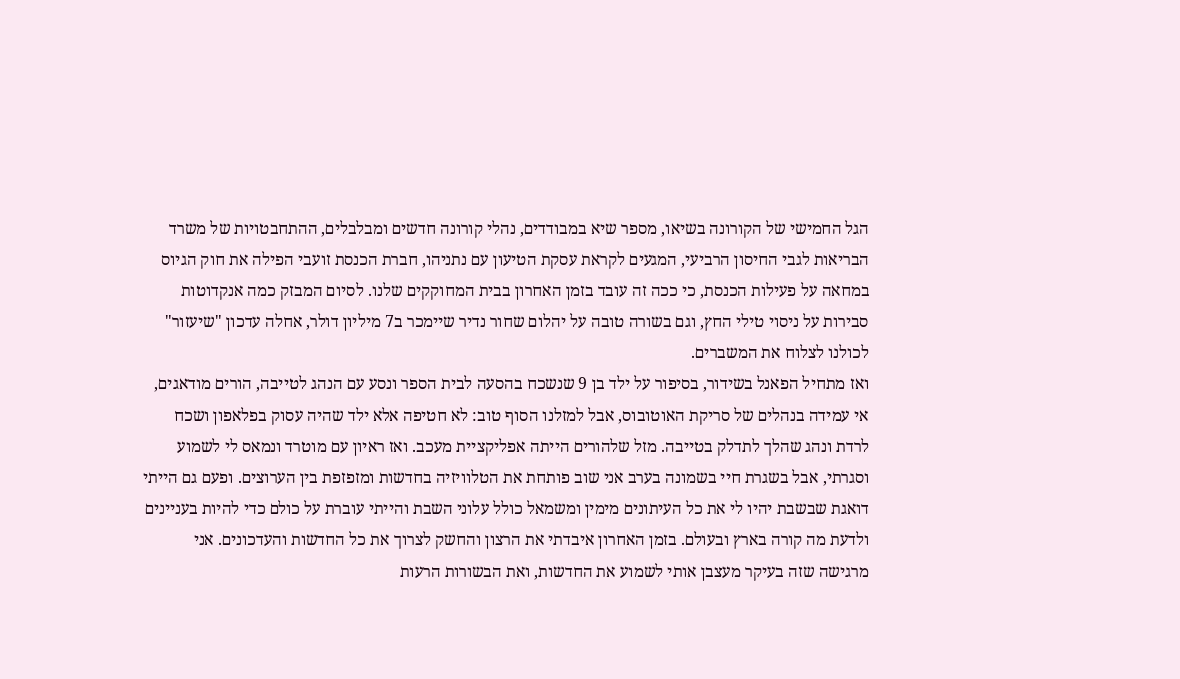הגל החמישי של הקורונה בשיאו, מספר שיא במבודדים, נהלי קורונה חדשים ומבלבלים, ההתחבטויות של משרד הבריאות לגבי החיסון הרביעי, המגעים לקראת עסקת הטיעון עם נתניהו, חברת הכנסת זועבי הפילה את חוק הגיוס במחאה על פעילות הכנסת, כי ככה זה עובד בזמן האחרון בבית המחוקקים שלנו. לסיום המבזק כמה אנקדוטות סבירות על ניסוי טילי החץ, וגם בשורה טובה על יהלום שחור נדיר שיימכר ב7 מיליון דולר, אחלה עדכון "שיעזור" לכולנו לצלוח את המשברים.
ואז מתחיל הפאנל בשידור, בסיפור על ילד בן 9 שנשכח בהסעה לבית הספר ונסע עם הנהג לטייבה, הורים מודאגים, אי עמידה בנהלים של סריקת האוטובוס, אבל למזלנו הסוף טוב: לא חטיפה אלא ילד שהיה עסוק בפלאפון ושכח לרדת ונהג שהלך לתדלק בטייבה. מזל שלהורים הייתה אפליקציית מעכב. ואז ראיון עם מוטרד ונמאס לי לשמוע וסגרתי, אבל בשגרת חיי בשמונה בערב אני שוב פותחת את הטלוויזיה בחדשות ומזפזפת בין הערוצים. ופעם גם הייתי דואגת שבשבת יהיו לי את כל העיתונים מימין ומשמאל כולל עלוני השבת והייתי עוברת על כולם כדי להיות בעניינים ולדעת מה קורה בארץ ובעולם. בזמן האחרון איבדתי את הרצון והחשק לצרוך את כל החדשות והעדכונים. אני מרגישה שזה בעיקר מעצבן אותי לשמוע את החדשות, ואת הבשורות הרעות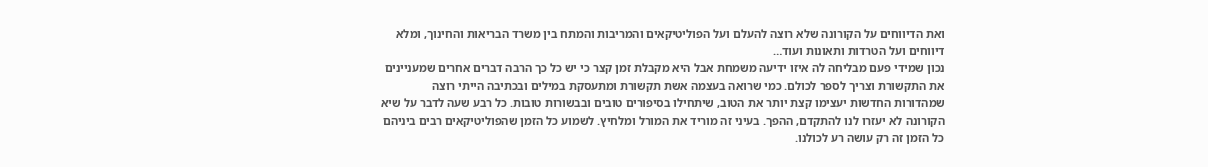ואת הדיווחים על הקורונה שלא רוצה להעלם ועל הפוליטיקאים והמריבות והמתח בין משרד הבריאות והחינוך, ומלא דיווחים ועל הטרדות ותאונות ועוד…
נכון שמידי פעם מבליחה לה איזו ידיעה משמחת אבל היא מקבלת זמן קצר כי יש כל כך הרבה דברים אחרים שמעניינים את התקשורת וצריך לספר לכולם. כמי שרואה בעצמה אשת תקשורת ומתעסקת במילים ובכתיבה הייתי רוצה שמהדורות החדשות יעצימו קצת יותר את הטוב, שיתחילו בסיפורים טובים ובבשורות טובות. כל רבע שעה לדבר על שיא הקורונה לא יעזרו לנו להתקדם, ההפך. בעיני זה מוריד את המורל ומלחיץ. לשמוע כל הזמן שהפוליטיקאים רבים ביניהם כל הזמן זה רק עושה רע לכולנו.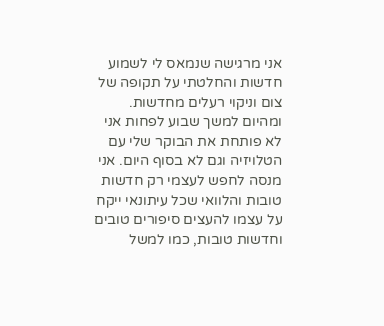אני מרגישה שנמאס לי לשמוע חדשות והחלטתי על תקופה של צום וניקוי רעלים מחדשות. ומהיום למשך שבוע לפחות אני לא פותחת את הבוקר שלי עם הטלויזיה וגם לא בסוף היום. אני מנסה לחפש לעצמי רק חדשות טובות והלוואי שכל עיתונאי ייקח על עצמו להעצים סיפורים טובים וחדשות טובות, כמו למשל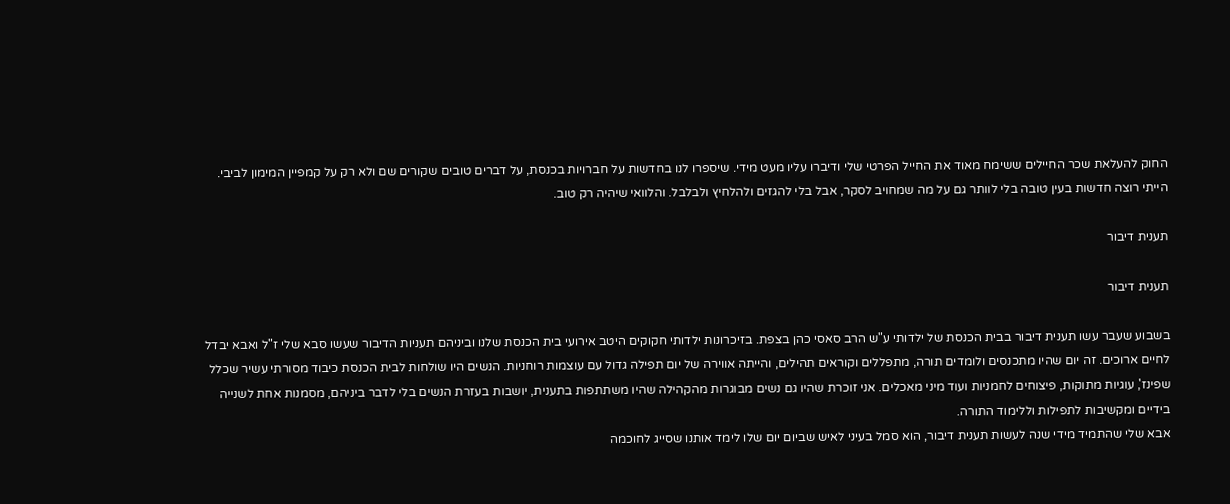החוק להעלאת שכר החיילים ששימח מאוד את החייל הפרטי שלי ודיברו עליו מעט מידי. שיספרו לנו בחדשות על חברויות בכנסת, על דברים טובים שקורים שם ולא רק על קמפיין המימון לביבי. הייתי רוצה חדשות בעין טובה בלי לוותר גם על מה שמחויב לסקר, אבל בלי להגזים ולהלחיץ ולבלבל. והלוואי שיהיה רק טוב.

תענית דיבור

תענית דיבור

בשבוע שעבר עשו תענית דיבור בבית הכנסת של ילדותי ע"ש הרב סאסי כהן בצפת. בזיכרונות ילדותי חקוקים היטב אירועי בית הכנסת שלנו וביניהם תעניות הדיבור שעשו סבא שלי ז"ל ואבא יבדל לחיים ארוכים. זה יום שהיו מתכנסים ולומדים תורה, מתפללים וקוראים תהילים, והייתה אווירה של יום תפילה גדול עם עוצמות רוחניות. הנשים היו שולחות לבית הכנסת כיבוד מסורתי עשיר שכלל שפינז', עוגיות מתוקות, פיצוחים לחמניות ועוד מיני מאכלים. אני זוכרת שהיו גם נשים מבוגרות מהקהילה שהיו משתתפות בתענית, יושבות בעזרת הנשים בלי לדבר ביניהם, מסמנות אחת לשנייה בידיים ומקשיבות לתפילות וללימוד התורה.
אבא שלי שהתמיד מידי שנה לעשות תענית דיבור, הוא סמל בעיני לאיש שביום יום שלו לימד אותנו שסייג לחוכמה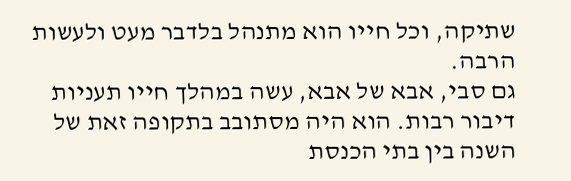שתיקה, וכל חייו הוא מתנהל בלדבר מעט ולעשות הרבה.
גם סבי, אבא של אבא, עשה במהלך חייו תעניות דיבור רבות. הוא היה מסתובב בתקופה זאת של השנה בין בתי הכנסת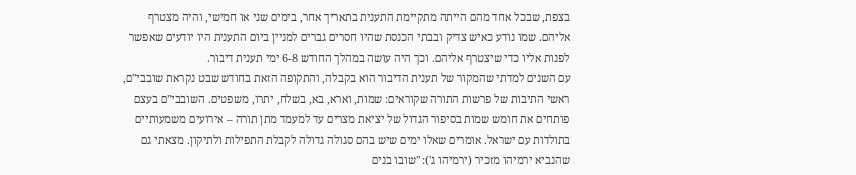בצפת, שבכל אחד מהם הייתה מתקיימת התענית בתאריך אחר, בימים שני או חמישי, והיה מצטרף אליהם. שמו נודע כאיש צדיק ובבתי הכנסת שהיו חסרים גברים למניין ביום התענית היו יודעים שאפשר לפנות אליו כדי שיצטרף אליהם. וכך היה עושה במהלך החודש 6-8 ימי תענית דיבור.
עם השנים למדתי שהמקור של תענית הדיבור הוא בקבלה, והתקופה הזאת בחודש שבט נקראת שובבי"ם, ראשי התיבות של פרשות התורה שקוראים: שמות, וארא, בא, בשלח, יתרו, משפטים. השובבי"ם בעצם פותחים את חומש שמות בסיפור הגדול של יציאת מצרים עד למעמד מתן תורה – אירועים משמעותיים בתולדות עם ישראל. אומרים שאלו ימים שיש בהם סגולה גדולה לקבלת התפילות ולתיקון. מצאתי גם שהנביא ירמיהו מזכיר (ירמיהו ג'): "שובו בנים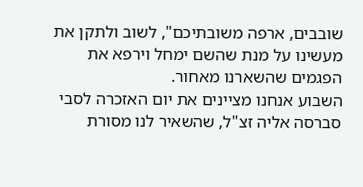שובבים, ארפה משובתיכם", לשוב ולתקן את מעשינו על מנת שהשם ימחל וירפא את הפגמים שהשארנו מאחור.
השבוע אנחנו מציינים את יום האזכרה לסבי סברסה אליה זצ"ל, שהשאיר לנו מסורת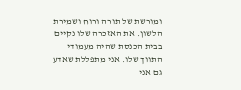ומורשת של תורה ורוח ושמירת הלשון. את האזכרה שלו נקיים בבית הכנסת שהיה מעמודי התווך שלו. אני מתפללת שאדע גם אני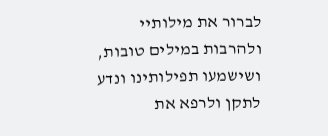לברור את מילותיי ולהרבות במילים טובות, ושישמעו תפילותינו ונדע לתקן ולרפא את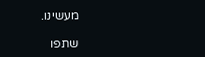מעשינו.

שתפו